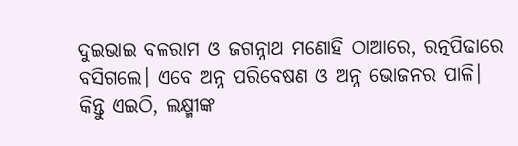ଦୁଇଭାଇ ବଳରାମ ଓ ଜଗନ୍ନାଥ ମଣୋହି ଠାଆରେ, ରତ୍ନପିଢାରେ ବସିଗଲେ। ଏବେ ଅନ୍ନ ପରିବେଷଣ ଓ ଅନ୍ନ ଭୋଜନର ପାଳି।
କିନ୍ତୁ ଏଇଠି, ଲକ୍ଷ୍ମୀଙ୍କ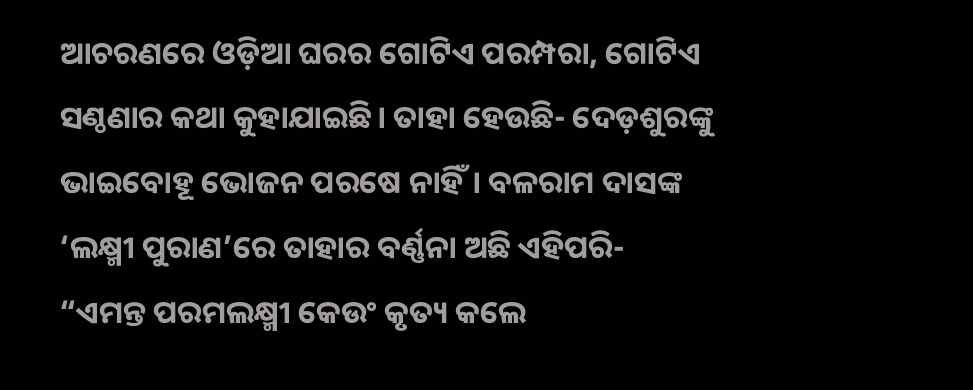ଆଚରଣରେ ଓଡ଼ିଆ ଘରର ଗୋଟିଏ ପରମ୍ପରା, ଗୋଟିଏ ସଣ୍ଠଣାର କଥା କୁହାଯାଇଛି। ତାହା ହେଉଛି- ଦେଡ଼ଶୁରଙ୍କୁ ଭାଇବୋହୂ ଭୋଜନ ପରଷେ ନାହିଁ। ବଳରାମ ଦାସଙ୍କ ‘ଲକ୍ଷ୍ମୀ ପୁରାଣ’ରେ ତାହାର ବର୍ଣ୍ଣନା ଅଛି ଏହିପରି-
“ଏମନ୍ତ ପରମଲକ୍ଷ୍ମୀ କେଉଂ କୃତ୍ୟ କଲେ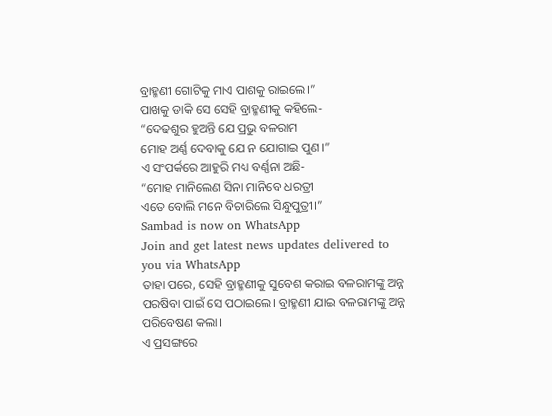ବ୍ରାହ୍ମଣୀ ଗୋଟିକୁ ମାଏ ପାଶକୁ ରାଇଲେ।”
ପାଖକୁ ଡାକି ସେ ସେହି ବ୍ରାହ୍ମଣୀକୁ କହିଲେ-
“ଦେଢଶୁର ହୁଅନ୍ତି ଯେ ପ୍ରଭୁ ବଳରାମ
ମୋହ ଅର୍ଣ୍ଣ ଦେବାକୁ ଯେ ନ ଯୋଗାଇ ପୁଣ।”
ଏ ସଂପର୍କରେ ଆହୁରି ମଧ୍ୟ ବର୍ଣ୍ଣନା ଅଛି-
“ମୋହ ମାନିଲେଣ ସିନା ମାନିବେ ଧରତ୍ରୀ
ଏତେ ବୋଲି ମନେ ବିଚାରିଲେ ସିନ୍ଧୁପୁତ୍ରୀ।”
Sambad is now on WhatsApp
Join and get latest news updates delivered to you via WhatsApp
ତାହା ପରେ, ସେହି ବ୍ରାହ୍ମଣୀକୁ ସୁବେଶ କରାଇ ବଳରାମଙ୍କୁ ଅନ୍ନ ପରଷିବା ପାଇଁ ସେ ପଠାଇଲେ। ବ୍ରାହ୍ମଣୀ ଯାଇ ବଳରାମଙ୍କୁ ଅନ୍ନ ପରିବେଷଣ କଲା।
ଏ ପ୍ରସଙ୍ଗରେ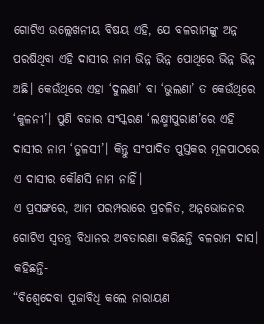ଗୋଟିଏ ଉଲ୍ଲେଖନୀୟ ବିଷୟ ଏହି, ଯେ ବଳରାମଙ୍କୁ ଅନ୍ନ ପରଷିଥିବା ଏହି ଦାସୀର ନାମ ଭିନ୍ନ ଭିନ୍ନ ପୋଥିରେ ଭିନ୍ନ ଭିନ୍ନ ଅଛି। କେଉଁଥିରେ ଏହା ‘ଦୁଲଣା’ ବା ‘ଭୁଲଣା’ ତ କେଉଁଥିରେ ‘କୁଳନୀ’। ପୁଣି ବଜାର ସଂସ୍କରଣ ‘ଲକ୍ଷ୍ମୀପୁରାଣ’ରେ ଏହି ଦାସୀର ନାମ ‘ତୁଳସୀ’। କିନ୍ତୁ ସଂପାଦିତ ପୁସ୍ତକର ମୂଳପାଠରେ ଏ ଦାସୀର କୌଣସି ନାମ ନାହିଁ।
ଏ ପ୍ରସଙ୍ଗରେ, ଆମ ପରମ୍ପରାରେ ପ୍ରଚଳିତ, ଅନ୍ନଭୋଜନର ଗୋଟିଏ ସ୍ୱତନ୍ତ୍ର ବିଧାନର ଅବତାରଣା କରିଛନ୍ତି ବଳରାମ ଦାସ। କହିଛନ୍ତି-
“ବିଶ୍ୱେଦେବା ପୂଜାବିଧି କଲେ ନାରାୟଣ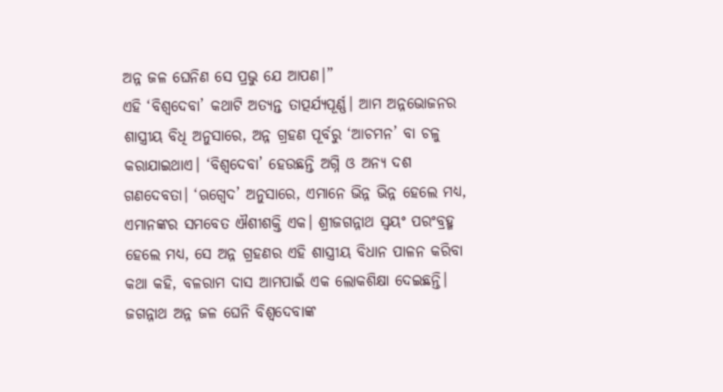ଅନ୍ନ ଜଳ ଘେନିଣ ସେ ପ୍ରଭୁ ଯେ ଆପଣ।”
ଏହି ‘ବିଶ୍ୱଦେବା’ କଥାଟି ଅତ୍ୟନ୍ତ ତାତ୍ପର୍ଯ୍ୟପୂର୍ଣ୍ଣ। ଆମ ଅନ୍ନଭୋଜନର ଶାସ୍ତ୍ରୀୟ ବିଧି ଅନୁସାରେ, ଅନ୍ନ ଗ୍ରହଣ ପୂର୍ବରୁ ‘ଆଚମନ’ ବା ଚଳୁ କରାଯାଇଥାଏ। ‘ବିଶ୍ୱଦେବା’ ହେଉଛନ୍ତି ଅଗ୍ନି ଓ ଅନ୍ୟ ଦଶ ଗଣଦେବତା। ‘ଋଗ୍ବେଦ’ ଅନୁସାରେ, ଏମାନେ ଭିନ୍ନ ଭିନ୍ନ ହେଲେ ମଧ୍ୟ, ଏମାନଙ୍କର ସମବେତ ଐଶୀଶକ୍ତି ଏକ। ଶ୍ରୀଜଗନ୍ନାଥ ସ୍ୱୟଂ ପରଂବ୍ରହ୍ମ ହେଲେ ମଧ୍ୟ, ସେ ଅନ୍ନ ଗ୍ରହଣର ଏହି ଶାସ୍ତ୍ରୀୟ ବିଧାନ ପାଳନ କରିବା କଥା କହି, ବଳରାମ ଦାସ ଆମପାଇଁ ଏକ ଲୋକଶିକ୍ଷା ଦେଇଛନ୍ତି।
ଜଗନ୍ନାଥ ଅନ୍ନ ଜଳ ଘେନି ବିଶ୍ୱଦେବାଙ୍କ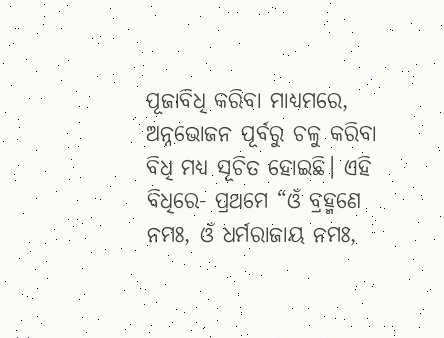ପୂଜାବିଧି କରିବା ମାଧ୍ୟମରେ, ଅନ୍ନଭୋଜନ ପୂର୍ବରୁ ଚଳୁ କରିବା ବିଧି ମଧ୍ୟ ସୂଚିତ ହୋଇଛି। ଏହି ବିଧିରେ- ପ୍ରଥମେ “ଓଁ ବ୍ରହ୍ମଣେ ନମଃ, ଓଁ ଧର୍ମରାଜାୟ ନମଃ,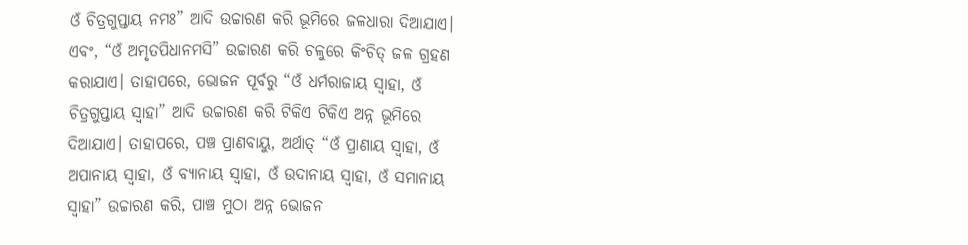ଓଁ ଚିତ୍ରଗୁପ୍ତାୟ ନମଃ” ଆଦି ଉଚ୍ଚାରଣ କରି ଭୂମିରେ ଜଳଧାରା ଦିଆଯାଏ। ଏବଂ, “ଓଁ ଅମୃତପିଧାନମସି” ଉଚ୍ଚାରଣ କରି ଚଳୁରେ କିଂଚିତ୍ ଜଳ ଗ୍ରହଣ କରାଯାଏ। ତାହାପରେ, ଭୋଜନ ପୂର୍ବରୁ “ଓଁ ଧର୍ମରାଜାୟ ସ୍ୱାହା, ଓଁ ଚିତ୍ରଗୁପ୍ତାୟ ସ୍ୱାହା” ଆଦି ଉଚ୍ଚାରଣ କରି ଟିକିଏ ଟିକିଏ ଅନ୍ନ ଭୂମିରେ ଦିଆଯାଏ। ତାହାପରେ, ପଞ୍ଚ ପ୍ରାଣବାୟୁ, ଅର୍ଥାତ୍ “ଓଁ ପ୍ରାଣାୟ ସ୍ୱାହା, ଓଁ ଅପାନାୟ ସ୍ୱାହା, ଓଁ ବ୍ୟାନାୟ ସ୍ୱାହା, ଓଁ ଉଦାନାୟ ସ୍ୱାହା, ଓଁ ସମାନାୟ ସ୍ୱାହା” ଉଚ୍ଚାରଣ କରି, ପାଞ୍ଚ ମୁଠା ଅନ୍ନ ଭୋଜନ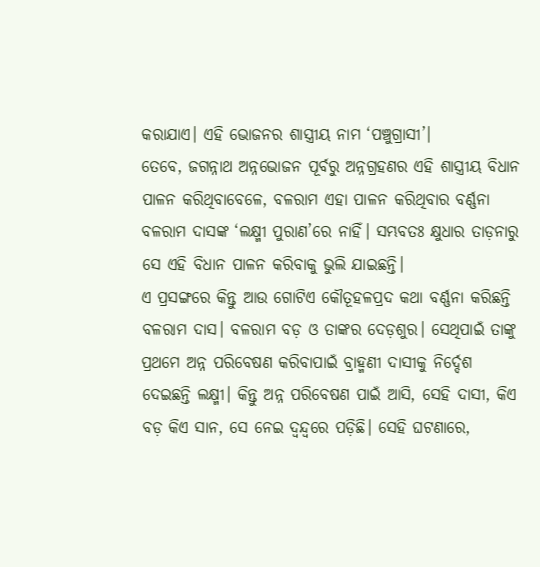କରାଯାଏ। ଏହି ଭୋଜନର ଶାସ୍ତ୍ରୀୟ ନାମ ‘ପଞ୍ଚୁଗ୍ରାସୀ’।
ତେବେ, ଜଗନ୍ନାଥ ଅନ୍ନଭୋଜନ ପୂର୍ବରୁ ଅନ୍ନଗ୍ରହଣର ଏହି ଶାସ୍ତ୍ରୀୟ ବିଧାନ ପାଳନ କରିଥିବାବେଳେ, ବଳରାମ ଏହା ପାଳନ କରିଥିବାର ବର୍ଣ୍ଣନା ବଳରାମ ଦାସଙ୍କ ‘ଲକ୍ଷ୍ମୀ ପୁରାଣ’ରେ ନାହିଁ। ସମ୍ଭବତଃ କ୍ଷୁଧାର ତାଡ଼ନାରୁ ସେ ଏହି ବିଧାନ ପାଳନ କରିବାକୁ ଭୁଲି ଯାଇଛନ୍ତି।
ଏ ପ୍ରସଙ୍ଗରେ କିନ୍ତୁ ଆଉ ଗୋଟିଏ କୌତୂହଳପ୍ରଦ କଥା ବର୍ଣ୍ଣନା କରିଛନ୍ତି ବଳରାମ ଦାସ। ବଳରାମ ବଡ଼ ଓ ତାଙ୍କର ଦେଡ଼ଶୁର। ସେଥିପାଇଁ ତାଙ୍କୁ ପ୍ରଥମେ ଅନ୍ନ ପରିବେଷଣ କରିବାପାଇଁ ବ୍ରାହ୍ମଣୀ ଦାସୀକୁ ନିର୍ଦ୍ଦେଶ ଦେଇଛନ୍ତି ଲକ୍ଷ୍ମୀ। କିନ୍ତୁ ଅନ୍ନ ପରିବେଷଣ ପାଇଁ ଆସି, ସେହି ଦାସୀ, କିଏ ବଡ଼ କିଏ ସାନ, ସେ ନେଇ ଦ୍ୱନ୍ଦ୍ୱରେ ପଡ଼ିଛି। ସେହି ଘଟଣାରେ,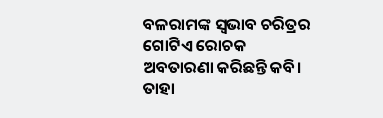ବଳରାମଙ୍କ ସ୍ୱଭାବ ଚରିତ୍ରର ଗୋଟିଏ ରୋଚକ ଅବତାରଣା କରିଛନ୍ତି କବି। ତାହା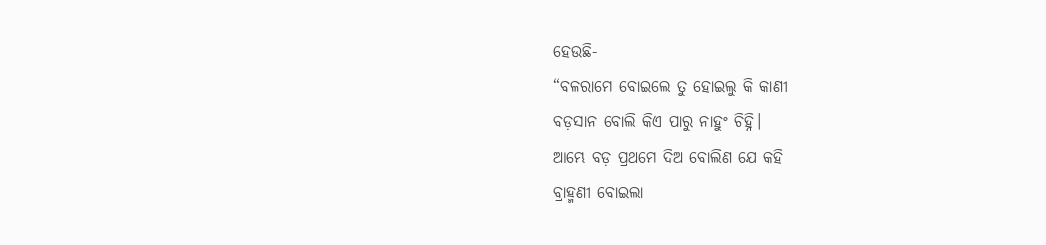ହେଉଛି-
“ବଳରାମେ ବୋଇଲେ ତୁ ହୋଇଲୁ କି କାଣୀ
ବଡ଼ସାନ ବୋଲି କିଏ ପାରୁ ନାହୁଂ ଚିହ୍ନି।
ଆମ୍ଭେ ବଡ଼ ପ୍ରଥମେ ଦିଅ ବୋଲିଣ ଯେ କହି
ବ୍ରାହ୍ମଣୀ ବୋଇଲା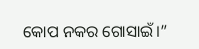କୋପ ନକର ଗୋସାଇଁ।”